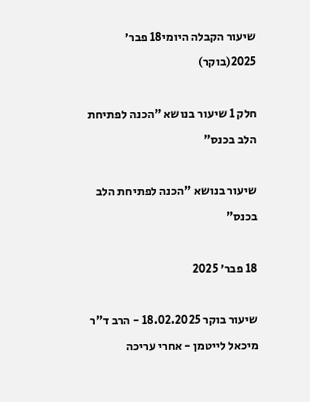שיעור הקבלה היומי18 פבר׳ 2025(בוקר)

חלק 1 שיעור בנושא "הכנה לפתיחת הלב בכנס"

שיעור בנושא "הכנה לפתיחת הלב בכנס"

18 פבר׳ 2025

שיעור בוקר 18.02.2025 - הרב ד"ר מיכאל לייטמן - אחרי עריכה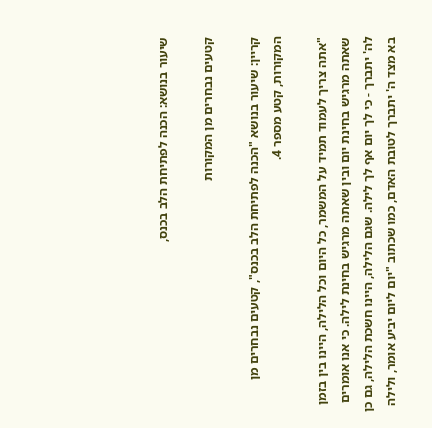שיעור בנושא: הכנה לפתיחת הלב בכנס,

קטעים נבחרים מן המקורות

קריין: שיעור בנושא "הכנה לפתיחת הלב בכנס", קטעים נבחרים מן המקורות, קטע מספר 4.

"אתה צריך לעמוד תמיד על המשמר, כל היום וכל הלילה, היינו בין בזמן שאתה מרגיש בחינת יום ובין שאתה מרגיש בחינת לילה. כי אנו אומרים לה' יתברך - כי לך יום אף לך לילה. שגם הלילה, היינו חשכת הלילה, גם כן בא מצד ה' יתברך לטובת האדם, כמו שכתוב "יום ליום יביע אומר, ולילה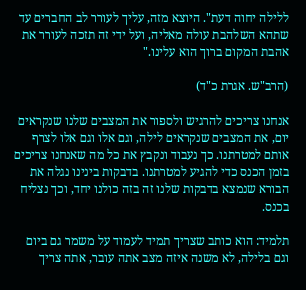ללילה יחוה דעת". היוצא מזה, עליך לעורר לב החברים עד שתהא השלהבת עולה מאליה, ועל ידי זה תזכה לעורר את אהבת המקום ברוך הוא עלינו."

(הרב"ש. אגרת כ"ד)

אנחנו צריכים להרגיש ולספור את המצבים שלנו שנקראים יום, את המצבים שנקראים לילה, וגם אלו וגם אלו לצרף אותם למטרתנו. כך נעבוד ונקבץ את כל מה שאנחנו צריכים בזמן הכנס כדי להגיע למטרתנו. בדבקות בינינו נגלה את הבורא שנמצא בדבקות שלנו זה בזה כולנו יחד, וכך נצליח בכנס.

תלמיד: הוא כותב שצריך תמיד לעמוד על משמר גם ביום וגם בלילה, לא משנה איזה מצב אתה עובר, אתה צריך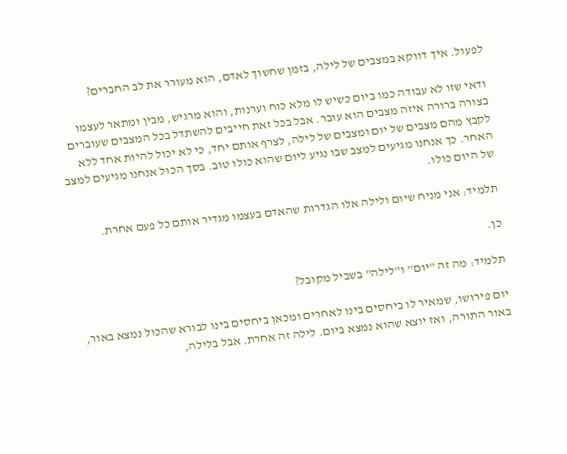לפעול. איך דווקא במצבים של לילה, בזמן שחשוך לאדם, הוא מעורר את לב החברים?

ודאי שזו לא עבודה כמו ביום כשיש לו מלא כוח וערנות, והוא מרגיש, מבין ומתאר לעצמו בצורה ברורה איזה מצבים הוא עובר. אבל בכל זאת חייבים להשתדל בכל המצבים שעוברים לקבץ מהם מצבים של יום ומצבים של לילה, לצרף אותם יחד, כי לא יכול להיות אחד ללא האחר. כך אנחנו מגיעים למצב שבו נגיע ליום שהוא כולו טוב. בסך הכול אנחנו מגיעים למצב של היום כולו.

תלמיד: אני מניח שיום ולילה אלו הגדרות שהאדם בעצמו מגדיר אותם כל פעם אחרת.

כן.

תלמיד: מה זה "יום" ו"לילה" בשביל מקובל?

יום פירושו, שמאיר לו ביחסים בינו לאחרים ומכאן ביחסים בינו לבורא שהכול נמצא באור, באור התורה, ואז יוצא שהוא נמצא ביום. לילה זה אחרת. אבל בלילה,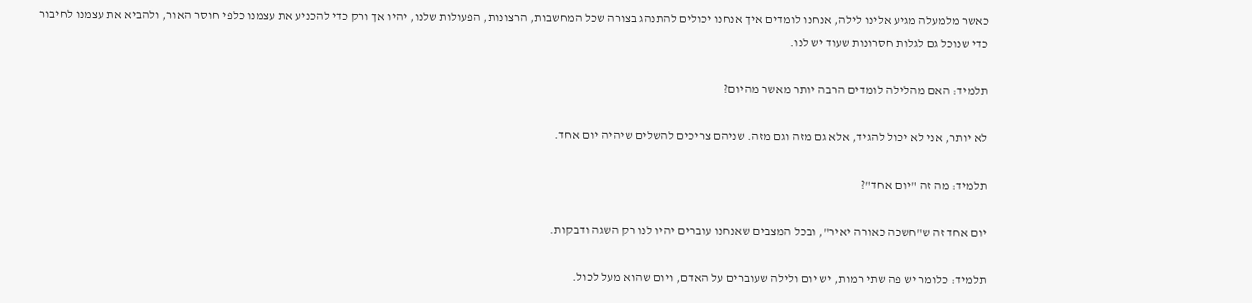כאשר מלמעלה מגיע אלינו לילה, אנחנו לומדים איך אנחנו יכולים להתנהג בצורה שכל המחשבות, הרצונות, הפעולות שלנו, יהיו אך ורק כדי להכניע את עצמנו כלפי חוסר האור, ולהביא את עצמנו לחיבור כדי שנוכל גם לגלות חסרונות שעוד יש לנו.

תלמיד: האם מהלילה לומדים הרבה יותר מאשר מהיום?

לא יותר, אני לא יכול להגיד, אלא גם מזה וגם מזה. שניהם צריכים להשלים שיהיה יום אחד.

תלמיד: מה זה "יום אחד"?

יום אחד זה ש"חשכה כאורה יאיר", ובכל המצבים שאנחנו עוברים יהיו לנו רק השגה ודבקות.

תלמיד: כלומר יש פה שתי רמות, יש יום ולילה שעוברים על האדם, ויום שהוא מעל לכול.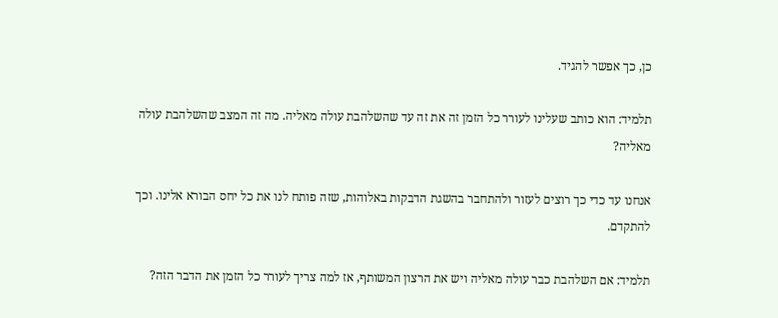כן, כך אפשר להגיד.

תלמיד: הוא כותב שעלינו לעורר כל הזמן זה את זה עד שהשלהבת עולה מאליה. מה זה המצב שהשלהבת עולה מאליה?

אנחנו עד כדי כך רוצים לעזור ולהתחבר בהשגת הדבקות באלוהות, שזה פותח לנו את כל יחס הבורא אלינו. וכך להתקדם.

תלמיד: אם השלהבת כבר עולה מאליה ויש את הרצון המשותף, אז למה צריך לעורר כל הזמן את הדבר הזה?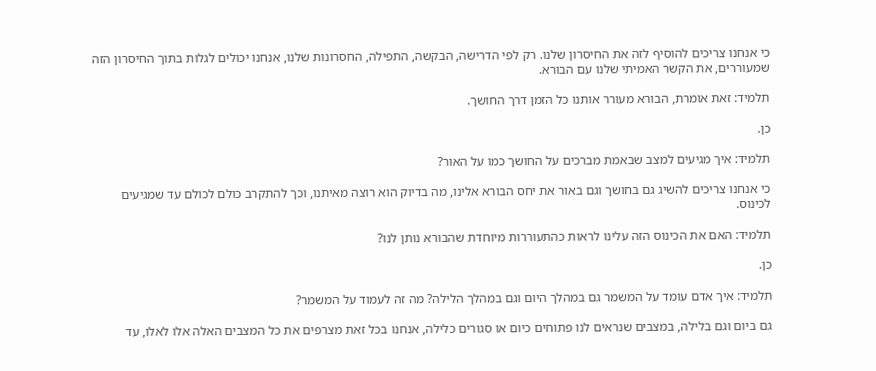כי אנחנו צריכים להוסיף לזה את החיסרון שלנו. רק לפי הדרישה, הבקשה, התפילה, החסרונות שלנו, אנחנו יכולים לגלות בתוך החיסרון הזה שמעוררים, את הקשר האמיתי שלנו עם הבורא.

תלמיד: זאת אומרת, הבורא מעורר אותנו כל הזמן דרך החושך.

כן.

תלמיד: איך מגיעים למצב שבאמת מברכים על החושך כמו על האור?

כי אנחנו צריכים להשיג גם בחושך וגם באור את יחס הבורא אלינו, מה בדיוק הוא רוצה מאיתנו, וכך להתקרב כולם לכולם עד שמגיעים לכינוס.

תלמיד: האם את הכינוס הזה עלינו לראות כהתעוררות מיוחדת שהבורא נותן לנו?

כן.

תלמיד: איך אדם עומד על המשמר גם במהלך היום וגם במהלך הלילה? מה זה לעמוד על המשמר?

גם ביום וגם בלילה, במצבים שנראים לנו פתוחים כיום או סגורים כלילה, אנחנו בכל זאת מצרפים את כל המצבים האלה אלו לאלו, עד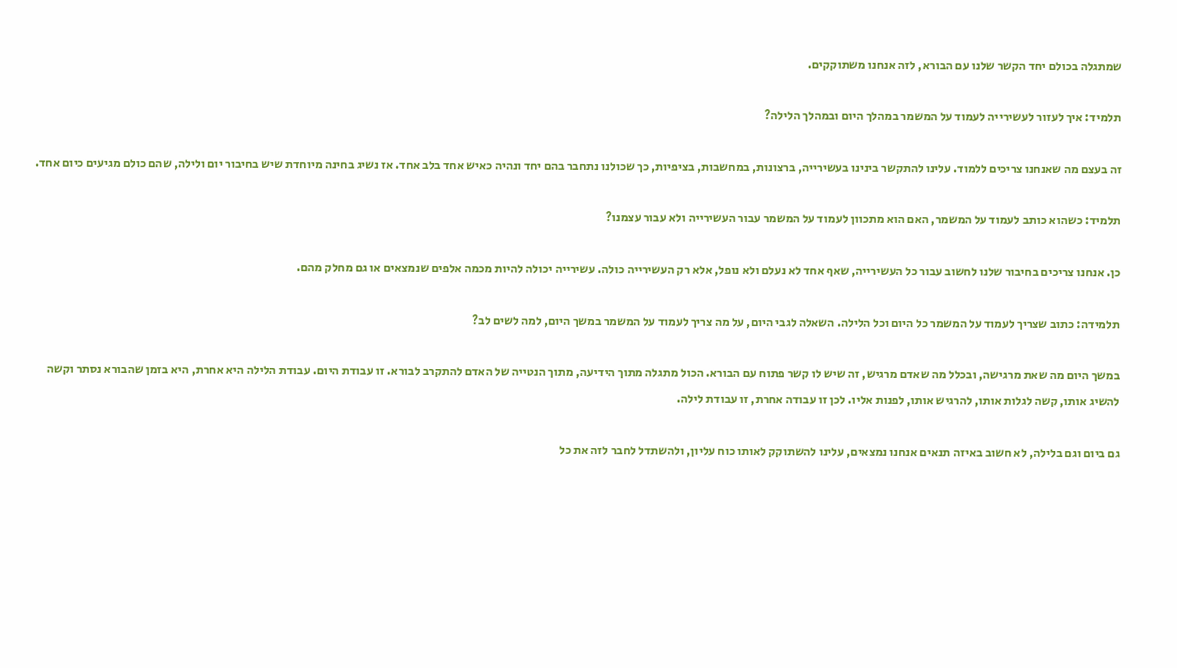שמתגלה בכולם יחד הקשר שלנו עם הבורא, לזה אנחנו משתוקקים.

תלמיד: איך לעזור לעשירייה לעמוד על המשמר במהלך היום ובמהלך הלילה?

זה בעצם מה שאנחנו צריכים ללמוד. עלינו להתקשר בינינו בעשירייה, ברצונות, במחשבות, בציפיות, כך שכולנו נתחבר בהם יחד ונהיה כאיש אחד בלב אחד. אז נשיג בחינה מיוחדת שיש בחיבור יום ולילה, שהם כולם מגיעים כיום אחד.

תלמיד: כשהוא כותב לעמוד על המשמר, האם הוא מתכוון לעמוד על המשמר עבור העשירייה ולא עבור עצמנו?

כן. אנחנו צריכים בחיבור שלנו לחשוב עבור כל העשירייה, שאף אחד לא נעלם ולא נופל, אלא רק העשירייה כולה. עשירייה יכולה להיות מכמה אלפים שנמצאים או גם מחלק מהם.

תלמידה: כתוב שצריך לעמוד על המשמר כל היום וכל הלילה. השאלה לגבי היום, על מה צריך לעמוד על המשמר במשך היום, למה לשים לב?

במשך היום מה שאת מרגישה, ובכלל מה שאדם מרגיש, זה שיש לו קשר פתוח עם הבורא. הכול מתגלה מתוך הידיעה, מתוך הנטייה של האדם להתקרב לבורא. זו עבודת היום. עבודת הלילה היא אחרת, היא בזמן שהבורא נסתר וקשה להשיג אותו, קשה לגלות אותו, להרגיש אותו, לפנות אליו. לכן זו עבודה אחרת, זו עבודת לילה.

גם ביום וגם בלילה, לא חשוב באיזה תנאים אנחנו נמצאים, עלינו להשתוקק לאותו כוח עליון, ולהשתדל לחבר לזה את כל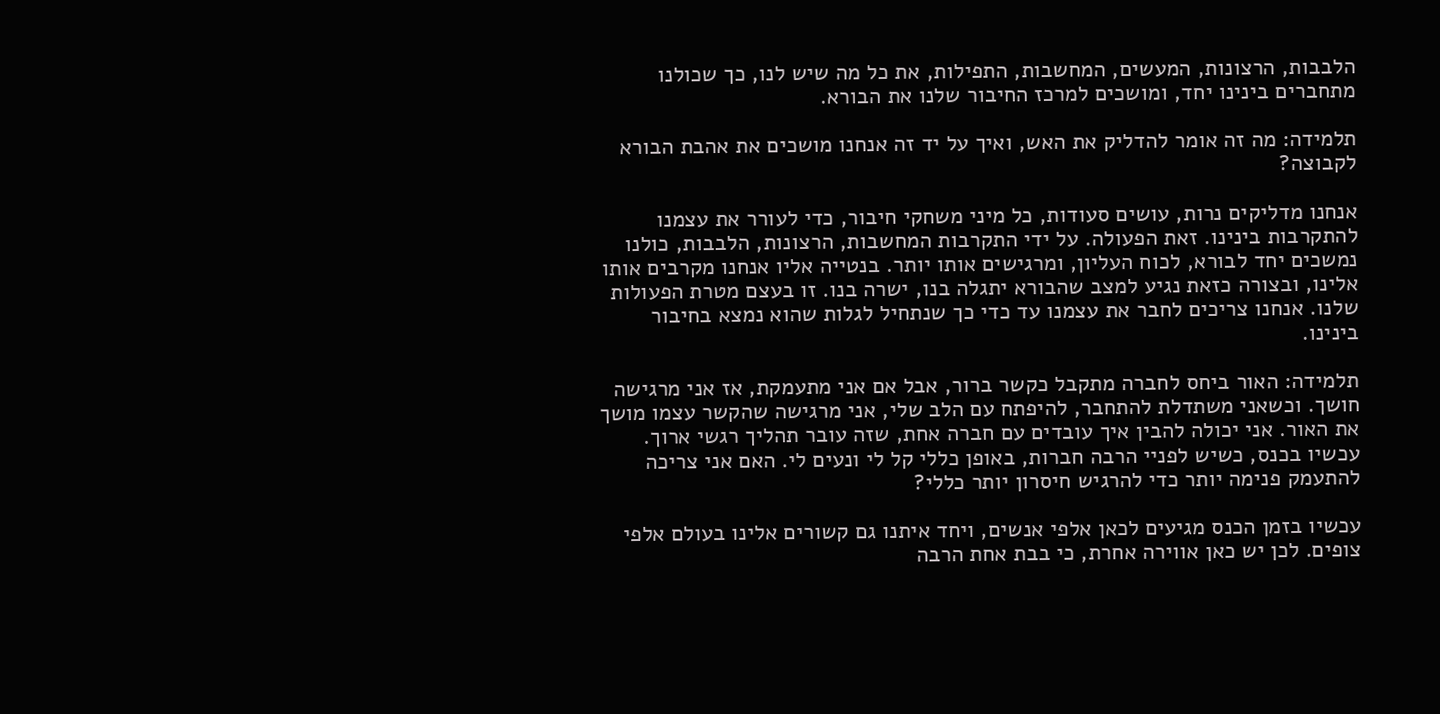הלבבות, הרצונות, המעשים, המחשבות, התפילות, את כל מה שיש לנו, כך שכולנו מתחברים בינינו יחד, ומושכים למרכז החיבור שלנו את הבורא.

תלמידה: מה זה אומר להדליק את האש, ואיך על יד זה אנחנו מושכים את אהבת הבורא לקבוצה?

אנחנו מדליקים נרות, עושים סעודות, כל מיני משחקי חיבור, כדי לעורר את עצמנו להתקרבות בינינו. זאת הפעולה. על ידי התקרבות המחשבות, הרצונות, הלבבות, כולנו נמשכים יחד לבורא, לכוח העליון, ומרגישים אותו יותר. בנטייה אליו אנחנו מקרבים אותו אלינו, ובצורה כזאת נגיע למצב שהבורא יתגלה בנו, ישרה בנו. זו בעצם מטרת הפעולות שלנו. אנחנו צריכים לחבר את עצמנו עד כדי כך שנתחיל לגלות שהוא נמצא בחיבור בינינו.

תלמידה: האור ביחס לחברה מתקבל כקשר ברור, אבל אם אני מתעמקת, אז אני מרגישה חושך. וכשאני משתדלת להתחבר, להיפתח עם הלב שלי, אני מרגישה שהקשר עצמו מושך את האור. אני יכולה להבין איך עובדים עם חברה אחת, שזה עובר תהליך רגשי ארוך. עכשיו בכנס, כשיש לפניי הרבה חברות, באופן כללי קל לי ונעים לי. האם אני צריכה להתעמק פנימה יותר כדי להרגיש חיסרון יותר כללי?

עכשיו בזמן הכנס מגיעים לכאן אלפי אנשים, ויחד איתנו גם קשורים אלינו בעולם אלפי צופים. לכן יש כאן אווירה אחרת, כי בבת אחת הרבה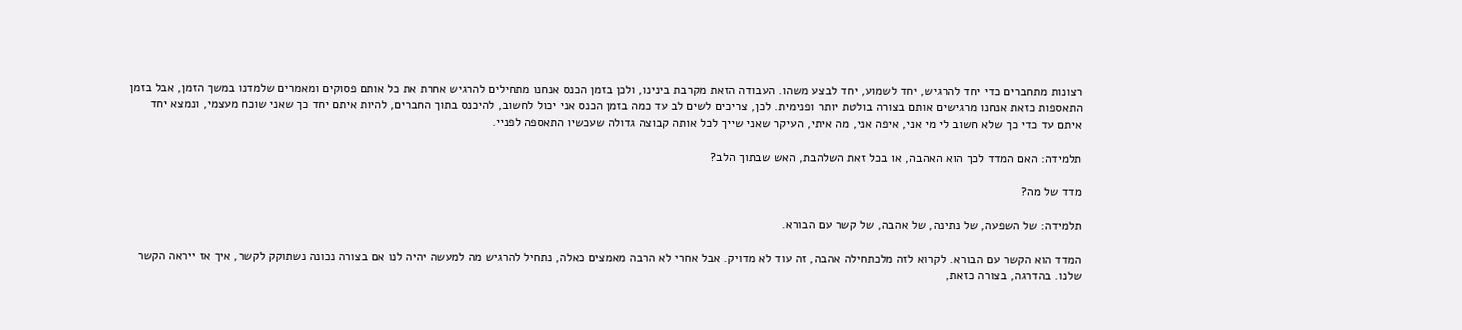רצונות מתחברים כדי יחד להרגיש, יחד לשמוע, יחד לבצע משהו. העבודה הזאת מקרבת בינינו, ולכן בזמן הכנס אנחנו מתחילים להרגיש אחרת את כל אותם פסוקים ומאמרים שלמדנו במשך הזמן, אבל בזמן התאספות כזאת אנחנו מרגישים אותם בצורה בולטת יותר ופנימית. לכן, צריכים לשים לב עד כמה בזמן הכנס אני יכול לחשוב, להיכנס בתוך החברים, להיות איתם יחד כך שאני שוכח מעצמי, ונמצא יחד איתם עד כדי כך שלא חשוב לי מי אני, איפה אני, מה איתי, העיקר שאני שייך לכל אותה קבוצה גדולה שעכשיו התאספה לפניי.

תלמידה: האם המדד לכך הוא האהבה, או בכל זאת השלהבת, האש שבתוך הלב?

מדד של מה?

תלמידה: של השפעה, של נתינה, של אהבה, של קשר עם הבורא.

המדד הוא הקשר עם הבורא. לקרוא לזה מלכתחילה אהבה, זה עוד לא מדויק. אבל אחרי לא הרבה מאמצים כאלה, נתחיל להרגיש מה למעשה יהיה לנו אם בצורה נכונה נשתוקק לקשר, איך אז ייראה הקשר שלנו. בהדרגה, בצורה כזאת,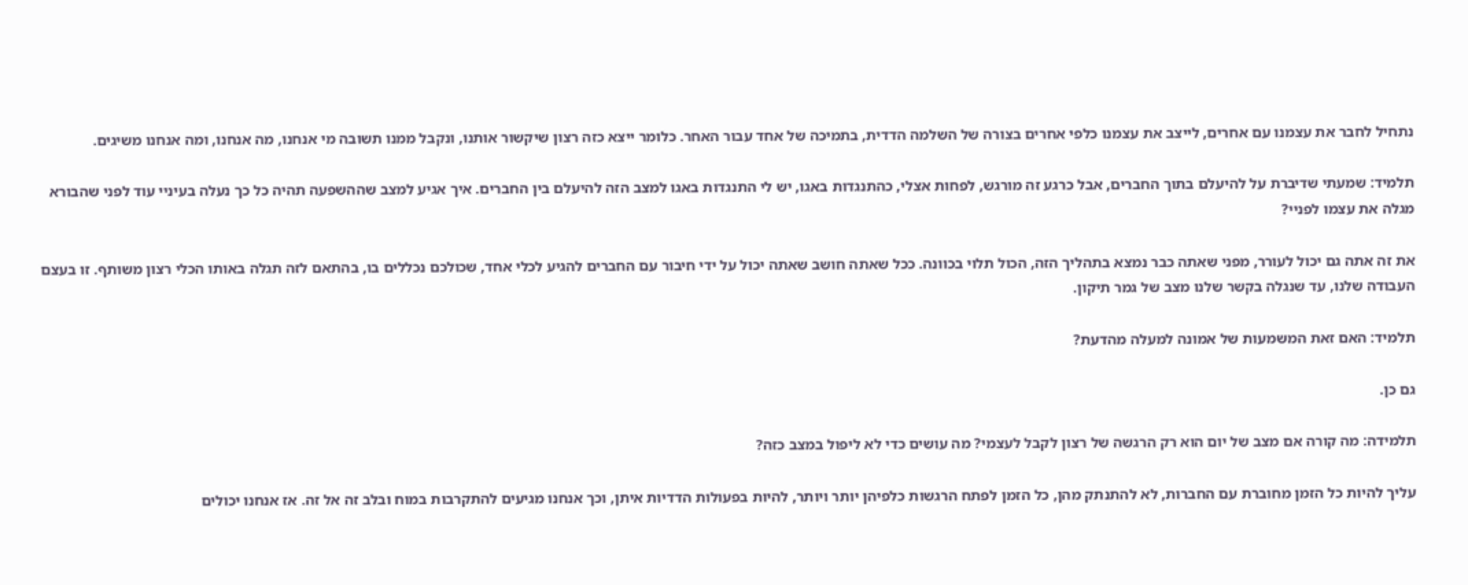נתחיל לחבר את עצמנו עם אחרים, לייצב את עצמנו כלפי אחרים בצורה של השלמה הדדית, בתמיכה של אחד עבור האחר. כלומר ייצא כזה רצון שיקשור אותנו, ונקבל ממנו תשובה מי אנחנו, מה אנחנו, ומה אנחנו משיגים.

תלמיד: שמעתי שדיברת על להיעלם בתוך החברים, אבל כרגע זה מורגש, לפחות אצלי, כהתנגדות באגו, יש לי התנגדות באגו למצב הזה להיעלם בין החברים. איך אגיע למצב שההשפעה תהיה כל כך נעלה בעיניי עוד לפני שהבורא מגלה את עצמו לפניי?

את זה אתה גם יכול לעורר, מפני שאתה כבר נמצא בתהליך הזה, הכול תלוי בכוונה. ככל שאתה חושב שאתה יכול על ידי חיבור עם החברים להגיע לכלי אחד, שכולכם נכללים בו, בהתאם לזה תגלה באותו הכלי רצון משותף. זו בעצם העבודה שלנו, עד שנגלה בקשר שלנו מצב של גמר תיקון.

תלמיד: האם זאת המשמעות של אמונה למעלה מהדעת?

גם כן.

תלמידה: מה קורה אם מצב של יום הוא רק הרגשה של רצון לקבל לעצמי? מה עושים כדי לא ליפול במצב כזה?

עליך להיות כל הזמן מחוברת עם החברות, לא להתנתק מהן, כל הזמן לפתח הרגשות כלפיהן יותר ויותר, להיות בפעולות הדדיות איתן, וכך אנחנו מגיעים להתקרבות במוח ובלב זה אל זה. אז אנחנו יכולים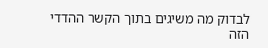לבדוק מה משיגים בתוך הקשר ההדדי הזה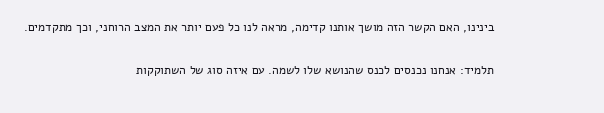בינינו, האם הקשר הזה מושך אותנו קדימה, מראה לנו כל פעם יותר את המצב הרוחני, וכך מתקדמים.

תלמיד: אנחנו נכנסים לכנס שהנושא שלו לשמה. עם איזה סוג של השתוקקות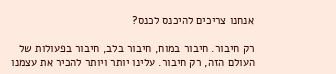אנחנו צריכים להיכנס לכנס?

רק חיבור. חיבור במוח, חיבור בלב, חיבור בפעולות של העולם הזה, רק חיבור. עלינו יותר ויותר להכיר את עצמנו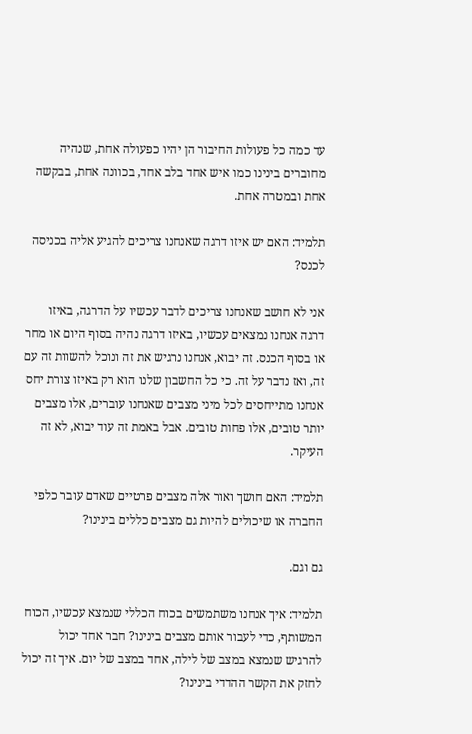עד כמה כל פעולות החיבור הן יהיו כפעולה אחת, שנהיה מחוברים בינינו כמו איש אחד בלב אחד, בכוונה אחת, בבקשה אחת ובמטרה אחת.

תלמיד: האם יש איזו דרגה שאנחנו צריכים להגיע אליה בכניסה לכנס?

אני לא חושב שאנחנו צריכים לדבר עכשיו על הדרגה, באיזו דרגה אנחנו נמצאים עכשיו, באיזו דרגה נהיה בסוף היום או מחר או בסוף הכנס. זה יבוא, אנחנו נרגיש את זה ונוכל להשוות זה עם זה, ואז נדבר על זה. כי כל החשבון שלנו הוא רק באיזו צורת יחס אנחנו מתייחסים לכל מיני מצבים שאנחנו עוברים, אלו מצבים יותר טובים, אלו פחות טובים. אבל באמת זה עוד יבוא, לא זה העיקר.

תלמיד: האם חושך ואור אלה מצבים פרטיים שאדם עובר כלפי החברה או שיכולים להיות גם מצבים כללים בינינו?

גם וגם.

תלמיד: איך אנחנו משתמשים בכוח הכללי שנמצא עכשיו, הכוח המשותף, כדי לעבור אותם מצבים בינינו? חבר אחד יכול להרגיש שנמצא במצב של לילה, אחד במצב של יום. איך זה יכול לחזק את הקשר ההדדי בינינו?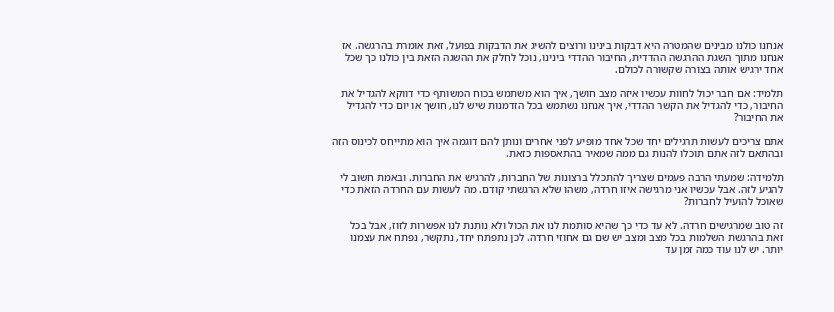אנחנו כולנו מבינים שהמטרה היא דבקות בינינו ורוצים להשיג את הדבקות בפועל, זאת אומרת בהרגשה. אז אנחנו מתוך השגת ההרגשה ההדדית, החיבור ההדדי בינינו, נוכל לחלק את ההשגה הזאת בין כולנו כך שכל אחד ירגיש אותה בצורה שקשורה לכולם.

תלמיד: אם חבר יכול לחוות עכשיו איזה מצב חושך, איך הוא משתמש בכוח המשותף כדי דווקא להגדיל את החיבור, כדי להגדיל את הקשר ההדדי, איך אנחנו נשתמש בכל הזדמנות שיש לנו, חושך או יום כדי להגדיל את החיבור?

אתם צריכים לעשות תרגילים יחד שכל אחד מופיע לפני אחרים ונותן להם דוגמה איך הוא מתייחס לכינוס הזה ובהתאם לזה אתם תוכלו להנות גם ממה שמאיר בהתאספות כזאת.

תלמידה: שמעתי הרבה פעמים שצריך להתכלל ברצונות של החברות, להרגיש את החברות. ובאמת חשוב לי להגיע לזה. אבל עכשיו אני מרגישה איזו חרדה, משהו שלא הרגשתי קודם. מה לעשות עם החרדה הזאת כדי שאוכל להועיל לחברות?

זה טוב שמרגישים חרדה. לא עד כדי כך שהיא סותמת לנו את הכול ולא נותנת לנו אפשרות לזוז, אבל בכל זאת בהרגשת השלמות בכל מצב ומצב יש שם גם אחוזי חרדה. לכן נתפתח יחד, נתקשר, נפתח את עצמנו יותר. יש לנו עוד כמה זמן עד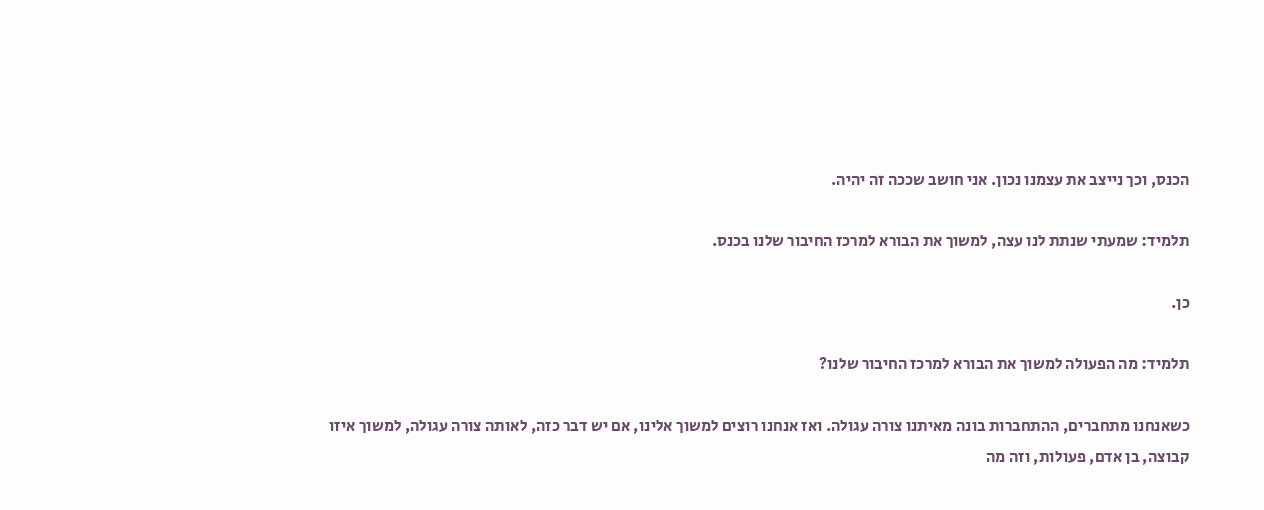הכנס, וכך נייצב את עצמנו נכון. אני חושב שככה זה יהיה.

תלמיד: שמעתי שנתת לנו עצה, למשוך את הבורא למרכז החיבור שלנו בכנס.

כן.

תלמיד: מה הפעולה למשוך את הבורא למרכז החיבור שלנו?

כשאנחנו מתחברים, ההתחברות בונה מאיתנו צורה עגולה. ואז אנחנו רוצים למשוך אלינו, אם יש דבר כזה, לאותה צורה עגולה, למשוך איזו קבוצה, בן אדם, פעולות, וזה מה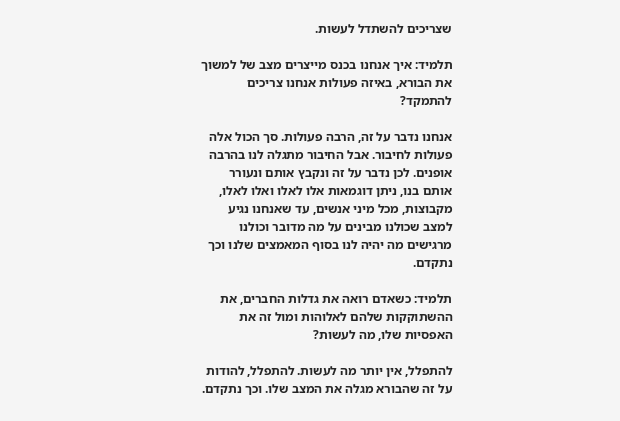שצריכים להשתדל לעשות.

תלמיד: איך אנחנו בכנס מייצרים מצב של למשוך את הבורא, באיזה פעולות אנחנו צריכים להתמקד?

אנחנו נדבר על זה, הרבה פעולות. סך הכול אלה פעולות לחיבור. אבל החיבור מתגלה לנו בהרבה אופנים. לכן נדבר על זה ונקבץ אותם ונעורר אותם בנו, ניתן דוגמאות אלו לאלו ואלו לאלו, מקבוצות, מכל מיני אנשים, עד שאנחנו נגיע למצב שכולנו מבינים על מה מדובר וכולנו מרגישים מה יהיה לנו בסוף המאמצים שלנו וכך נתקדם.

תלמיד: כשאדם רואה את גדלות החברים, את ההשתוקקות שלהם לאלוהות ומול זה את האפסיות שלו, מה לעשות?

להתפלל, אין יותר מה לעשות. להתפלל, להודות על זה שהבורא מגלה את המצב שלו. וכך נתקדם.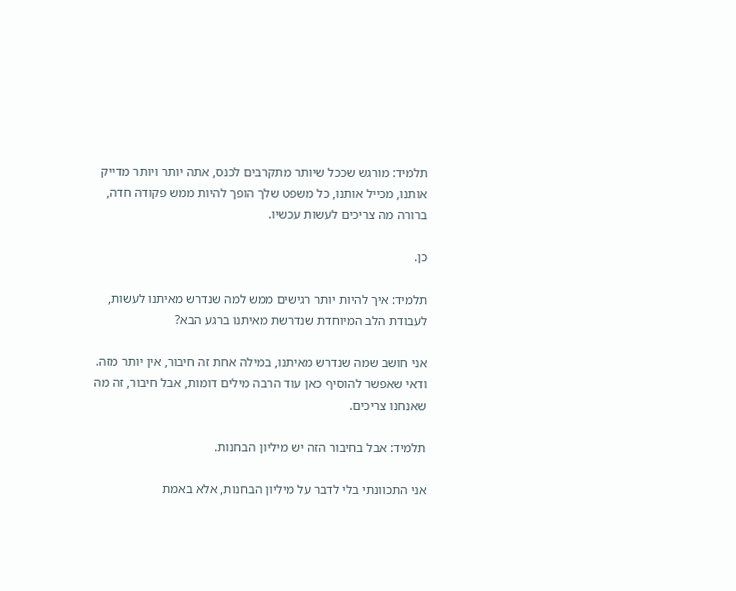תלמיד: מורגש שככל שיותר מתקרבים לכנס, אתה יותר ויותר מדייק אותנו, מכייל אותנו, כל משפט שלך הופך להיות ממש פקודה חדה, ברורה מה צריכים לעשות עכשיו.

כן.

תלמיד: איך להיות יותר רגישים ממש למה שנדרש מאיתנו לעשות, לעבודת הלב המיוחדת שנדרשת מאיתנו ברגע הבא?

אני חושב שמה שנדרש מאיתנו, במילה אחת זה חיבור, אין יותר מזה. ודאי שאפשר להוסיף כאן עוד הרבה מילים דומות, אבל חיבור, זה מה שאנחנו צריכים.

תלמיד: אבל בחיבור הזה יש מיליון הבחנות.

אני התכוונתי בלי לדבר על מיליון הבחנות, אלא באמת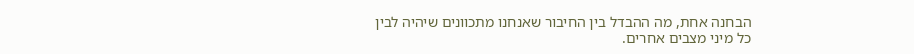הבחנה אחת, מה ההבדל בין החיבור שאנחנו מתכוונים שיהיה לבין כל מיני מצבים אחרים.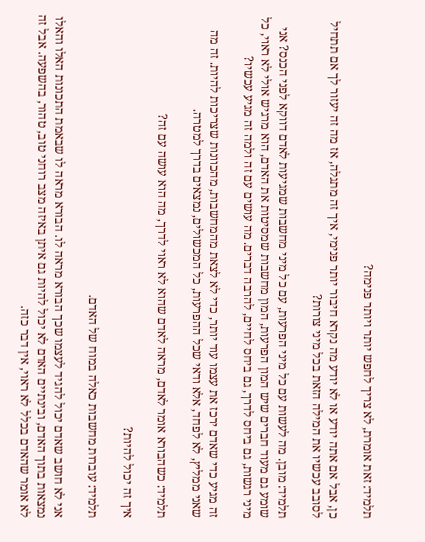תלמיד: זאת אומרת, לא צריך לחפש יותר ויותר פנימה?

כן, אבל אם אתה יודע או לא יודע מה נקרא חיבור יותר פנימי, איך זה מתגלה, אז מה זה יעזור לך אם תתחיל לסובב עכשיו את המילה הזאת בכל מיני צורות?

תלמיד: מובן. מה לעשות עם כל מיני הפרעות, עם כל מיני מחשבות שמגיעות לאדם דווקא לפני הכנס? אני שומע גם מעוד חברים שיש המון הפרעות, המון מחשבות שמסיטות את האדם, הוא מרגיש אולי לא ראוי, כל מיני רגשות, גם ביחס לדרך, גם ביחס לחיים, להרבה דברים. מה עושים עם זה ולמה זה מגיע עכשיו?

זה מגיע כדי שאדם ירכז את עצמו עוד יותר, כדי לא לצאת מהמחשבות, מהכוונות שצריכות להיות. זה מה שאני ממליץ, לא לפחד, אלא ודאי שכל ההפרעות, כל המכשולים, נמצאים בדרך למטרה.

תלמיד: כשהבורא אומר לאדם, מראה לאדם שהוא לא ראוי לדרך, מה הוא עושה עם זה?

איך זה יכול להיות?

תלמיד: עוברות מחשבות כאלה במוח של האדם.

אני לא חושב שאדם יכול להגיד לעצמו שכך הבורא מראה לו. הבורא מראה לו שבאמת התכונות האלו והאלו נמצאות בתוך האדם, ובינתיים האדם לא יכול להיות גם איתן באיזה מצב רוחני טוב, טהור, בהשפעה. אבל זה לא אומר שהאדם בכלל לא ראוי, אין דבר כזה.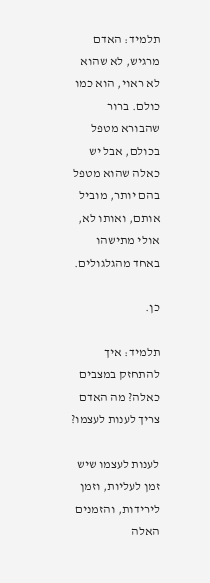תלמיד: האדם מרגיש, לא שהוא לא ראוי, הוא כמו כולם. ברור שהבורא מטפל בכולם, אבל יש כאלה שהוא מטפל בהם יותר, מוביל אותם, ואותו לא, אולי מתישהו באחד מהגלגולים.

כן.

תלמיד: איך להתחזק במצבים כאלה? מה האדם צריך לענות לעצמו?

לענות לעצמו שיש זמן לעליות, וזמן לירידות, והזמנים האלה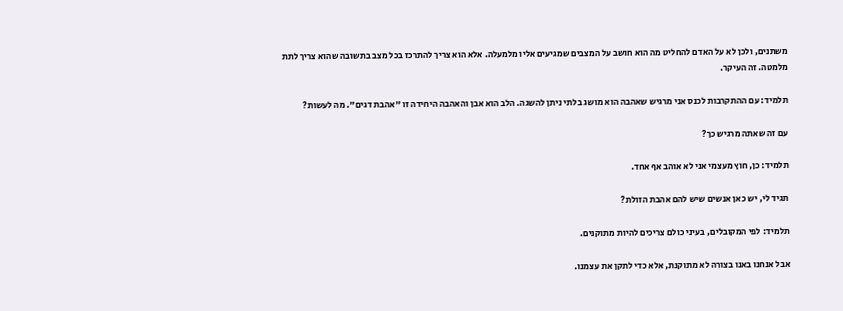משתנים, ולכן לא על האדם להחליט מה הוא חושב על המצבים שמגיעים אליו מלמעלה. אלא הוא צריך להתרכז בכל מצב בתשובה שהוא צריך לתת מלמטה. זה העיקר.

תלמיד: עם ההתקרבות לכנס אני מרגיש שאהבה הוא מושג בלתי ניתן להשגה. הלב הוא אבן והאהבה היחידה זו "אהבת דגים". מה לעשות?

עם זה שאתה מרגיש כך?

תלמיד: כן, חוץ מעצמי אני לא אוהב אף אחד.

תגיד לי, יש כאן אנשים שיש להם אהבת הזולת?

תלמיד: לפי המקובלים, בעיני כולם צריכים להיות מתוקנים.

אבל אנחנו באנו בצורה לא מתוקנת, אלא כדי לתקן את עצמנו.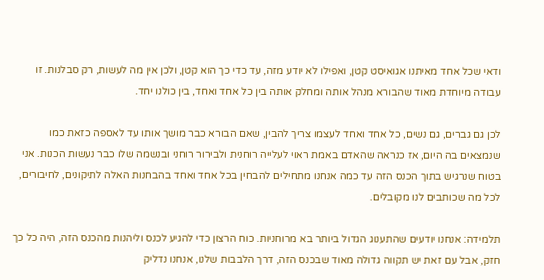ודאי שכל אחד מאיתנו אגואיסט קטן, ואפילו לא יודע מזה, עד כדי כך הוא קטן, ולכן אין מה לעשות, רק סבלנות. זו עבודה מיוחדת מאוד שהבורא מנהל אותה ומחלק אותה בין כל אחד ואחד, בין כולנו יחד.

לכן גם גברים, גם נשים, כל אחד ואחד לעצמו צריך להבין, שאם הבורא כבר מושך אותו עד לאספה כזאת כמו שנמצאים בה היום, אז כנראה שהאדם באמת ראוי לעלייה רוחנית ולבירור רוחני ובנשמה שלו כבר נעשות הכנות. אני בטוח שנרגיש בתוך הכנס הזה עד כמה אנחנו מתחילים להבחין בכל אחד ואחד בהבחנות האלה לתיקונים, לחיבורים, לכל מה שכותבים לנו מקובלים.

תלמידה: אנחנו יודעים שהתענוג הגדול ביותר בא מרוחניות. כוח הרצון כדי להגיע לכנס וליהנות מהכנס הזה, היה כל כך חזק, אבל עם זאת יש תקווה גדולה מאוד שבכנס הזה, דרך הלבבות שלנו, אנחנו נדליק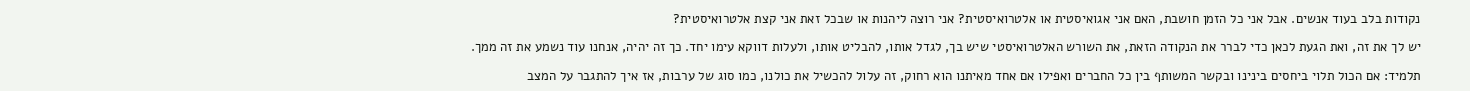נקודות בלב בעוד אנשים. אבל אני כל הזמן חושבת, האם אני אגואיסטית או אלטרואיסטית? אני רוצה ליהנות או שבכל זאת אני קצת אלטרואיסטית?

יש לך את זה, ואת הגעת לכאן כדי לברר את הנקודה הזאת, את השורש האלטרואיסטי שיש בך, לגדל אותו, להבליט אותו, ולעלות דווקא עימו יחד. כך זה יהיה, אנחנו עוד נשמע את זה ממך.

תלמיד: אם הכול תלוי ביחסים בינינו ובקשר המשותף בין כל החברים ואפילו אם אחד מאיתנו הוא רחוק, זה עלול להכשיל את כולנו, כמו סוג של ערבות, אז איך להתגבר על המצב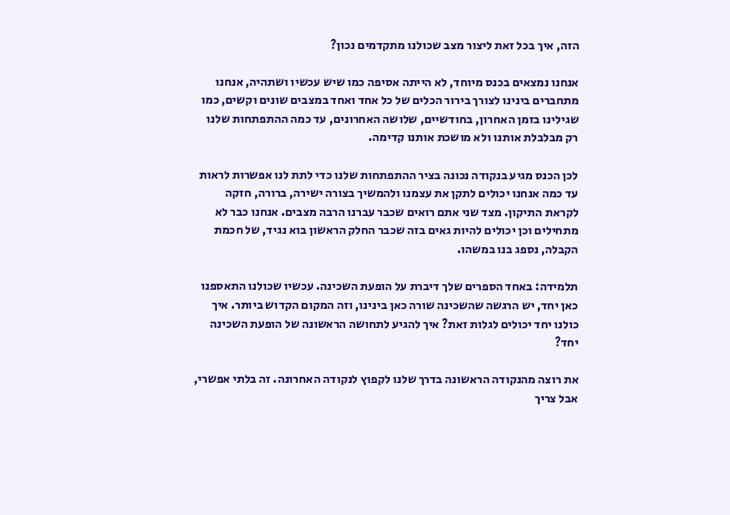הזה, איך בכל זאת ליצור מצב שכולנו מתקדמים נכון?

אנחנו נמצאים בכנס מיוחד, לא הייתה אסיפה כמו שיש עכשיו ושתהיה, אנחנו מתחברים בינינו לצורך בירור הכלים של כל אחד ואחד במצבים שונים וקשים, כמו שגילינו בזמן האחרון, בחודשיים, שלושה האחרונים, עד כמה ההתפתחות שלנו רק מבלבלת אותנו ולא מושכת אותנו קדימה.

לכן הכנס מגיע בנקודה נכונה בציר ההתפתחות שלנו כדי לתת לנו אפשרות לראות עד כמה אנחנו יכולים לתקן את עצמנו ולהמשיך בצורה ישירה, ברורה, חזקה לקראת התיקון. מצד שני אתם רואים שכבר עברנו הרבה מצבים. אנחנו כבר לא מתחילים וכן יכולים להיות גאים בזה שכבר החלק הראשון בוא נגיד, של חכמת הקבלה, נספג בנו במשהו.

תלמידה: באחד הספרים שלך דיברת על הופעת השכינה. עכשיו שכולנו התאספנו כאן יחד, יש הרגשה שהשכינה שורה כאן בינינו, וזה המקום הקדוש ביותר. איך כולנו יחד יכולים לגלות זאת? איך להגיע לתחושה הראשונה של הופעת השכינה יחד?

את רוצה מהנקודה הראשונה בדרך שלנו לקפוץ לנקודה האחרונה. זה בלתי אפשרי, אבל צריך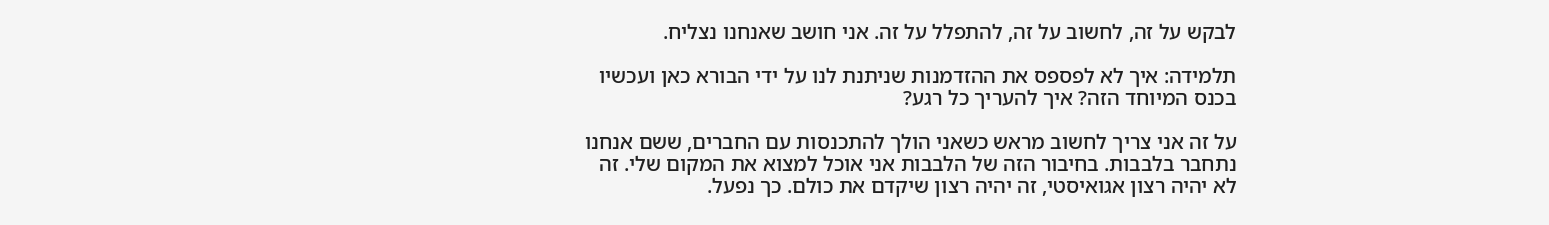לבקש על זה, לחשוב על זה, להתפלל על זה. אני חושב שאנחנו נצליח.

תלמידה: איך לא לפספס את ההזדמנות שניתנת לנו על ידי הבורא כאן ועכשיו בכנס המיוחד הזה? איך להעריך כל רגע?

על זה אני צריך לחשוב מראש כשאני הולך להתכנסות עם החברים, ששם אנחנו נתחבר בלבבות. בחיבור הזה של הלבבות אני אוכל למצוא את המקום שלי. זה לא יהיה רצון אגואיסטי, זה יהיה רצון שיקדם את כולם. כך נפעל.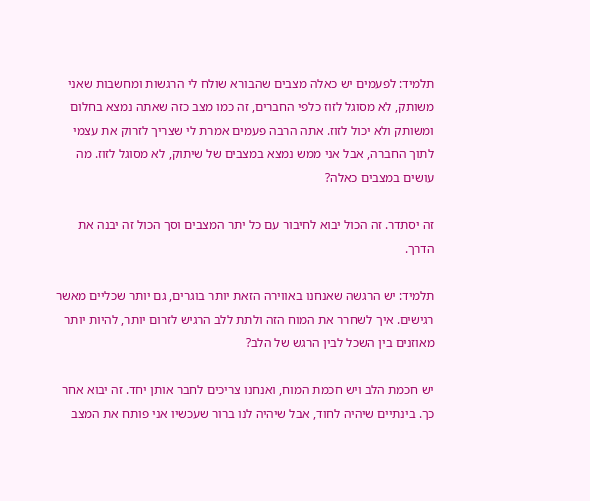תלמיד: לפעמים יש כאלה מצבים שהבורא שולח לי הרגשות ומחשבות שאני משותק, לא מסוגל לזוז כלפי החברים, זה כמו מצב כזה שאתה נמצא בחלום ומשותק ולא יכול לזוז. אתה הרבה פעמים אמרת לי שצריך לזרוק את עצמי לתוך החברה, אבל אני ממש נמצא במצבים של שיתוק, לא מסוגל לזוז. מה עושים במצבים כאלה?

זה יסתדר. זה הכול יבוא לחיבור עם כל יתר המצבים וסך הכול זה יבנה את הדרך.

תלמיד: יש הרגשה שאנחנו באווירה הזאת יותר בוגרים, גם יותר שכליים מאשר רגישים. איך לשחרר את המוח הזה ולתת ללב הרגיש לזרום יותר, להיות יותר מאוזנים בין השכל לבין הרגש של הלב?

יש חכמת הלב ויש חכמת המוח, ואנחנו צריכים לחבר אותן יחד. זה יבוא אחר כך. בינתיים שיהיה לחוד, אבל שיהיה לנו ברור שעכשיו אני פותח את המצב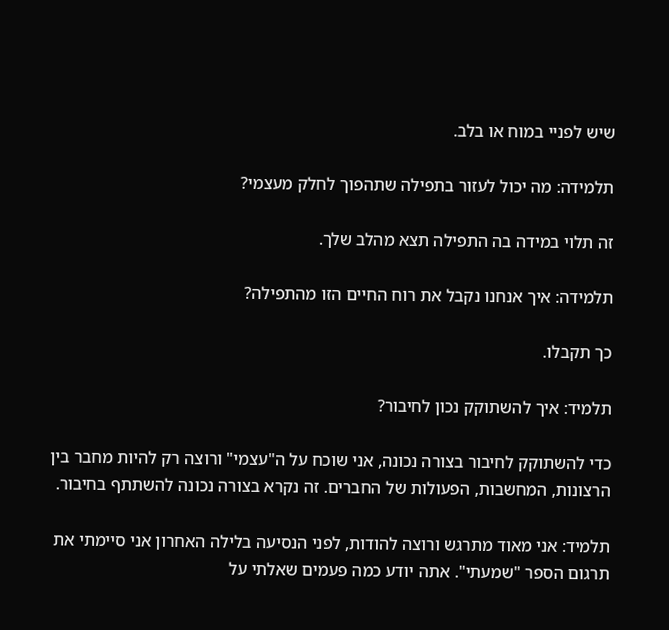שיש לפניי במוח או בלב.

תלמידה: מה יכול לעזור בתפילה שתהפוך לחלק מעצמי?

זה תלוי במידה בה התפילה תצא מהלב שלך.

תלמידה: איך אנחנו נקבל את רוח החיים הזו מהתפילה?

כך תקבלו.

תלמיד: איך להשתוקק נכון לחיבור?

כדי להשתוקק לחיבור בצורה נכונה, אני שוכח על ה"עצמי" ורוצה רק להיות מחבר בין הרצונות, המחשבות, הפעולות של החברים. זה נקרא בצורה נכונה להשתתף בחיבור.

תלמיד: אני מאוד מתרגש ורוצה להודות, לפני הנסיעה בלילה האחרון אני סיימתי את תרגום הספר "שמעתי". אתה יודע כמה פעמים שאלתי על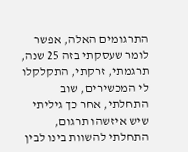התרגומים האלה, אפשר לומר שעסקתי בזה 25 שנה, תרגמתי, זרקתי, התקלקלו לי המכשירים, שוב התחלתי, אחר כך גיליתי שיש איזשהו תרגום, התחלתי להשוות בינו לבין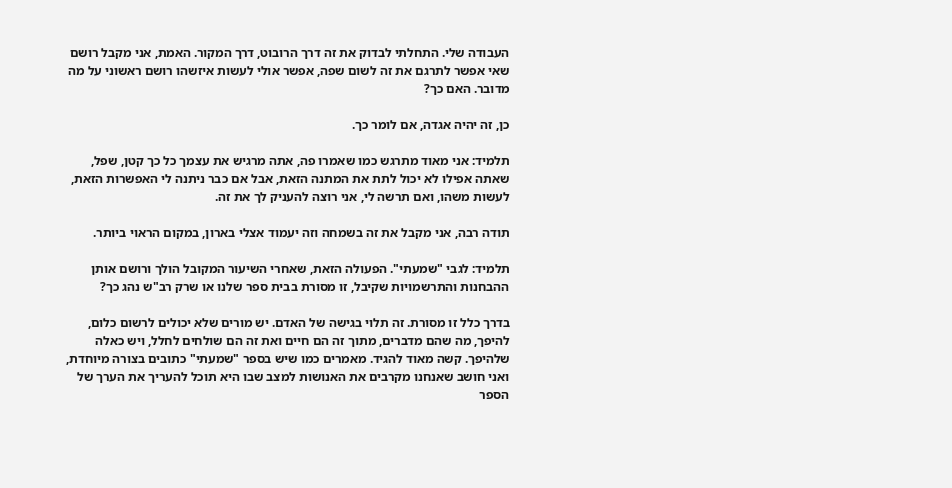העבודה שלי. התחלתי לבדוק את זה דרך הרובוט, דרך המקור. האמת, אני מקבל רושם שאי אפשר לתרגם את זה לשום שפה, אפשר אולי לעשות איזשהו רושם ראשוני על מה מדובר. האם כך?

כן, זה יהיה אגדה, אם לומר כך.

תלמיד: אני מאוד מתרגש כמו שאמרו פה, אתה מרגיש את עצמך כל כך קטן, שפל, שאתה אפילו לא יכול לתת את המתנה הזאת, אבל אם כבר ניתנה לי האפשרות הזאת, לעשות משהו, ואם תרשה לי, אני רוצה להעניק לך את זה.

תודה רבה, אני מקבל את זה בשמחה וזה יעמוד אצלי בארון, במקום הראוי ביותר.

תלמיד: לגבי "שמעתי". הפעולה הזאת, שאחרי השיעור המקובל הולך ורושם אותן ההבחנות והתרשמויות שקיבל, זו מסורת בבית ספר שלנו או שרק רב"ש נהג כך?

בדרך כלל זו מסורת. זה תלוי בגישה של האדם. יש מורים שלא יכולים לרשום כלום, להיפך, מה שהם מדברים, מתוך זה הם חיים ואת זה הם שולחים לחלל, ויש כאלה שלהיפך. קשה מאוד להגיד. מאמרים כמו שיש בספר "שמעתי" כתובים בצורה מיוחדת, ואני חושב שאנחנו מקרבים את האנושות למצב שבו היא תוכל להעריך את הערך של הספר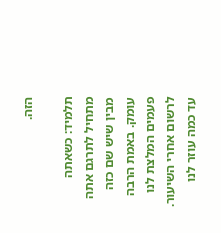הזה.

תלמיד: כשאתה מתחיל לתרגם אתה מבין שיש שם כזה עומק. באמת הרבה פעמים המלצת לנו לרשום אחרי השיעור. עד כמה עוזר לנו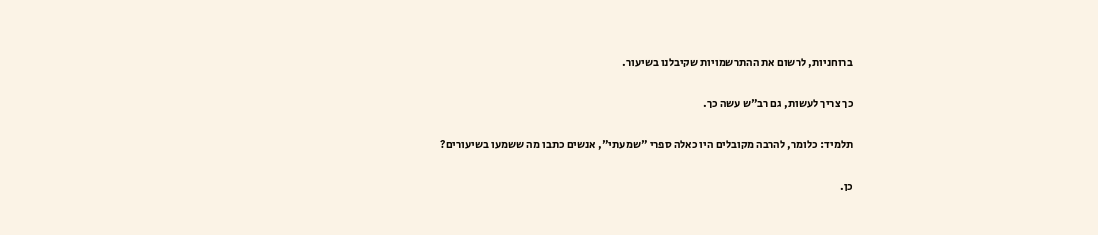ברוחניות, לרשום את ההתרשמויות שקיבלנו בשיעור.

כך צריך לעשות, גם רב"ש עשה כך.

תלמיד: כלומר, להרבה מקובלים היו כאלה ספרי "שמעתי", אנשים כתבו מה ששמעו בשיעורים?

כן.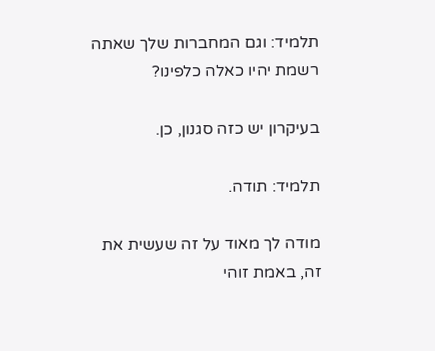תלמיד: וגם המחברות שלך שאתה רשמת יהיו כאלה כלפינו?

בעיקרון יש כזה סגנון, כן.

תלמיד: תודה.

מודה לך מאוד על זה שעשית את זה, באמת זוהי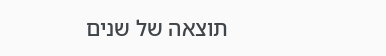תוצאה של שנים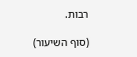רבות.

(סוף השיעור)